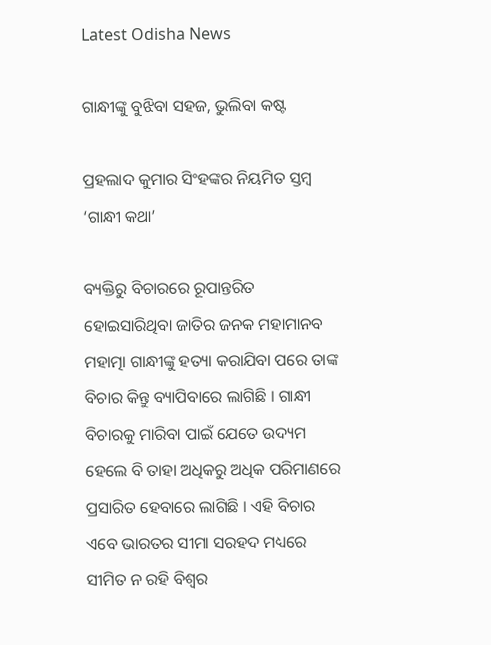Latest Odisha News

ଗାନ୍ଧୀଙ୍କୁ ବୁଝିବା ସହଜ, ଭୁଲିବା କଷ୍ଟ

ପ୍ରହଲାଦ କୁମାର ସିଂହଙ୍କର ନିୟମିତ ସ୍ତମ୍ବ ‘ଗାନ୍ଧୀ କଥା’

ବ୍ୟକ୍ତିରୁ ବିଚାରରେ ରୂପାନ୍ତରିତ ହୋଇସାରିଥିବା ଜାତିର ଜନକ ମହାମାନବ ମହାତ୍ମା ଗାନ୍ଧୀଙ୍କୁ ହତ୍ୟା କରାଯିବା ପରେ ତାଙ୍କ ବିଚାର କିନ୍ତୁ ବ୍ୟାପିବାରେ ଲାଗିଛି । ଗାନ୍ଧୀ ବିଚାରକୁ ମାରିବା ପାଇଁ ଯେତେ ଉଦ୍ୟମ ହେଲେ ବି ତାହା ଅଧିକରୁ ଅଧିକ ପରିମାଣରେ ପ୍ରସାରିତ ହେବାରେ ଲାଗିଛି । ଏହି ବିଚାର ଏବେ ଭାରତର ସୀମା ସରହଦ ମଧ୍ୟରେ ସୀମିତ ନ ରହି ବିଶ୍ୱର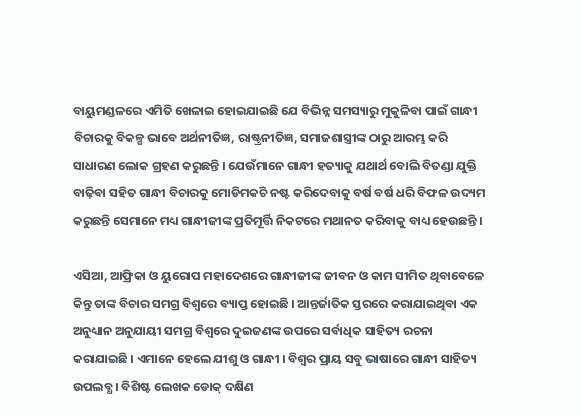ବାୟୁମଣ୍ଡଳରେ ଏମିତି ଖେଳାଇ ହୋଇଯାଇଛି ଯେ ବିଭିନ୍ନ ସମସ୍ୟାରୁ ମୁକୁଳିବା ପାଇଁ ଗାନ୍ଧୀ ବିଚାରକୁ ବିକଳ୍ପ ଭାବେ ଅର୍ଥନୀତିଜ୍ଞ, ରାଷ୍ଟ୍ରନୀତିଜ୍ଞ, ସମାଜଶାସ୍ତ୍ରୀଙ୍କ ଠାରୁ ଆରମ୍ଭ କରି ସାଧାରଣ ଲୋକ ଗ୍ରହଣ କରୁଛନ୍ତି । ଯେଉଁମାନେ ଗାନ୍ଧୀ ହତ୍ୟାକୁ ଯଥାର୍ଥ ବୋଲି ବିତଣ୍ଡା ଯୁକ୍ତି ବାଢ଼ିବା ସହିତ ଗାନ୍ଧୀ ବିଚାରକୁ ମୋଡିମକଚି ନଷ୍ଟ କରିଦେବାକୁ ବର୍ଷ ବର୍ଷ ଧରି ବିଫଳ ଉଦ୍ୟମ କରୁଛନ୍ତି ସେମାନେ ମଧ୍ୟ ଗାନ୍ଧୀଜୀଙ୍କ ପ୍ରତିମୂର୍ତ୍ତି ନିକଟରେ ମଥାନତ କରିବାକୁ ବାଧ୍ୟ ହେଉଛନ୍ତି ।

ଏସିଆ, ଆଫ୍ରିକା ଓ ୟୁରୋପ ମହାଦେଶରେ ଗାନ୍ଧୀଜୀଙ୍କ ଜୀବନ ଓ କାମ ସୀମିତ ଥିବାବେଳେ କିନ୍ତୁ ତାଙ୍କ ବିଚାର ସମଗ୍ର ବିଶ୍ୱରେ ବ୍ୟାପ୍ତ ହୋଇଛି । ଆନ୍ତର୍ଜାତିକ ସ୍ତରରେ କରାଯାଇଥିବା ଏକ ଅନୁଧ୍ୟାନ ଅନୁଯାୟୀ ସମଗ୍ର ବିଶ୍ୱରେ ଦୁଇଜଣଙ୍କ ଉପରେ ସର୍ବାଧିକ ସାହିତ୍ୟ ରଚନା କରାଯାଇଛି । ଏମାନେ ହେଲେ ଯୀଶୁ ଓ ଗାନ୍ଧୀ । ବିଶ୍ୱର ପ୍ରାୟ ସବୁ ଭାଷାରେ ଗାନ୍ଧୀ ସାହିତ୍ୟ ଉପଲବ୍ଧ । ବିଶିଷ୍ଟ ଲେଖକ ଡୋକ୍‍ ଦକ୍ଷିଣ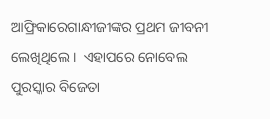ଆଫ୍ରିକାରେଗାନ୍ଧୀଜୀଙ୍କର ପ୍ରଥମ ଜୀବନୀ ଲେଖିଥିଲେ ।  ଏହାପରେ ନୋବେଲ ପୁରସ୍କାର ବିଜେତା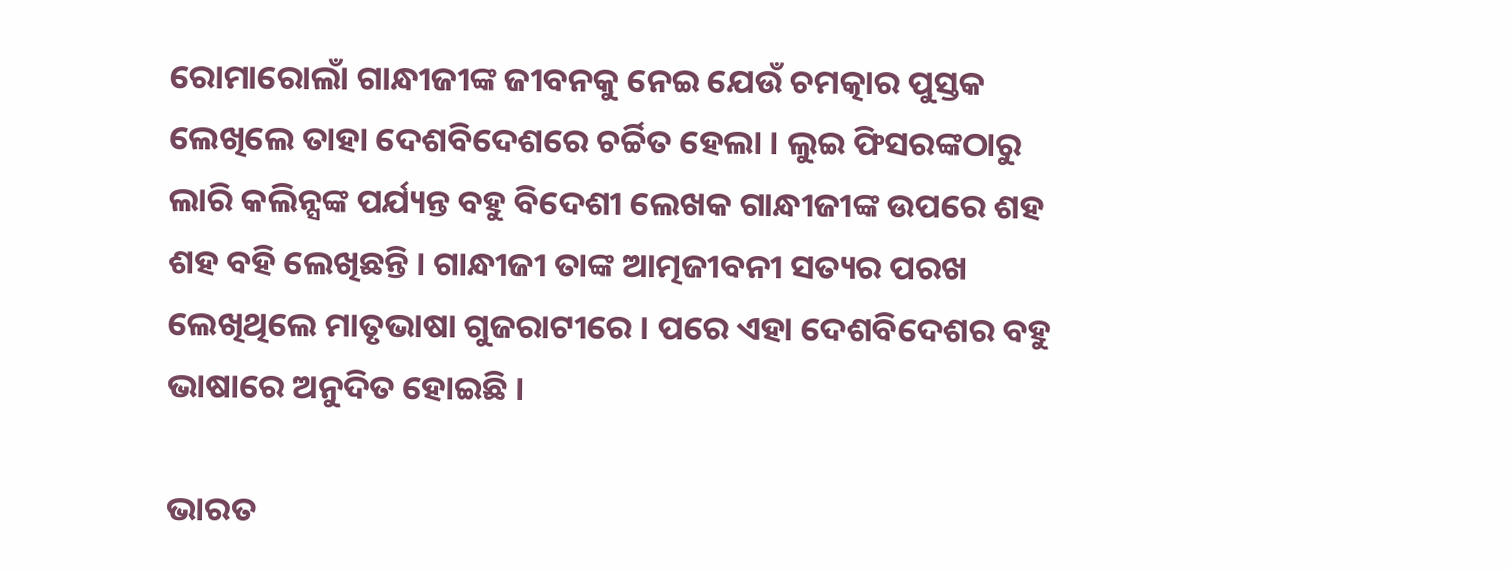ରୋମାରୋଲାଁ ଗାନ୍ଧୀଜୀଙ୍କ ଜୀବନକୁ ନେଇ ଯେଉଁ ଚମତ୍କାର ପୁସ୍ତକ ଲେଖିଲେ ତାହା ଦେଶବିଦେଶରେ ଚର୍ଚ୍ଚିତ ହେଲା । ଲୁଇ ଫିସରଙ୍କଠାରୁ ଲାରି କଲିନ୍ସଙ୍କ ପର୍ଯ୍ୟନ୍ତ ବହୁ ବିଦେଶୀ ଲେଖକ ଗାନ୍ଧୀଜୀଙ୍କ ଉପରେ ଶହ ଶହ ବହି ଲେଖିଛନ୍ତି । ଗାନ୍ଧୀଜୀ ତାଙ୍କ ଆତ୍ମଜୀବନୀ ସତ୍ୟର ପରଖ ଲେଖିଥିଲେ ମାତୃଭାଷା ଗୁଜରାଟୀରେ । ପରେ ଏହା ଦେଶବିଦେଶର ବହୁ ଭାଷାରେ ଅନୁଦିତ ହୋଇଛି ।

ଭାରତ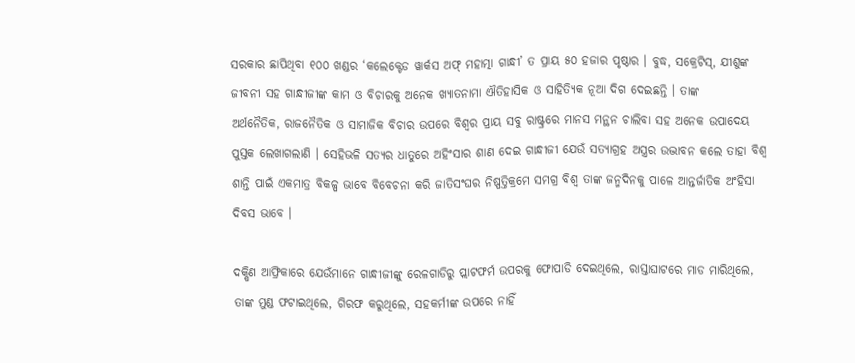ସରକାର ଛାପିଥିବା ୧୦୦ ଖଣ୍ଡର ‘କଲେକ୍ଟେଡ ୱାର୍କସ ଅଫ୍‍ ମହାତ୍ମା ଗାନ୍ଧୀ’ ତ ପ୍ରାୟ ୫୦ ହଜାର ପୃଷ୍ଠାର । ବୁଦ୍ଧ, ସକ୍ରେଟିସ୍‍, ଯୀଶୁଙ୍କ ଜୀବନୀ ସହ ଗାନ୍ଧୀଜୀଙ୍କ କାମ ଓ ବିଚାରକୁ ଅନେକ ଖ୍ୟାତନାମା ଐତିହାସିକ ଓ ସାହିତ୍ୟିକ ନୂଆ ଦିଗ ଦେଇଛନ୍ତି । ତାଙ୍କ
ଅର୍ଥନୈତିକ, ରାଜନୈତିକ ଓ ସାମାଜିକ ବିଚାର ଉପରେ ବିଶ୍ୱର ପ୍ରାୟ ସବୁ ରାଷ୍ଟ୍ରରେ ମାନସ ମନ୍ଥନ ଚାଲିବା ସହ ଅନେକ ଉପାଦେୟ
ପୁସ୍ତକ ଲେଖାଗଲାଣି । ସେହିଭଳି ସତ୍ୟର ଧାତୁରେ ଅହିଂସାର ଶାଣ ଦେଇ ଗାନ୍ଧୀଜୀ ଯେଉଁ ସତ୍ୟାଗ୍ରହ ଅସ୍ତ୍ରର ଉଦ୍ଭାବନ କଲେ ତାହା ବିଶ୍ୱ ଶାନ୍ତି ପାଇଁ ଏକମାତ୍ର ବିକଳ୍ପ ଭାବେ ବିବେଚନା କରି ଜାତିସଂଘର ନିଷ୍ପତ୍ତିକ୍ରମେ ସମଗ୍ର ବିଶ୍ୱ ତାଙ୍କ ଜନ୍ମଦିନକୁ ପାଳେ ଆନ୍ତର୍ଜାତିକ ଅଂହିସା ଦିବସ ଭାବେ ।

ଦକ୍ଷିଣ ଆଫ୍ରିକାରେ ଯେଉଁମାନେ ଗାନ୍ଧୀଜୀଙ୍କୁ ରେଳଗାଡିରୁ ପ୍ଲାଟଫର୍ମ ଉପରକୁ ଫୋପାଡି ଦେଇଥିଲେ, ରାସ୍ତାଘାଟରେ ମାଡ ମାରିଥିଲେ, ତାଙ୍କ ମୁଣ୍ଡ ଫଟାଇଥିଲେ, ଗିରଫ କରୁଥିଲେ, ସହକର୍ମୀଙ୍କ ଉପରେ ନାହିଁ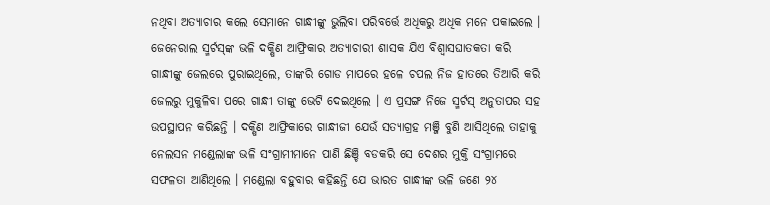ନଥିବା ଅତ୍ୟାଚାର କଲେ ସେମାନେ ଗାନ୍ଧୀଙ୍କୁ ଭୁଲିବା ପରିବର୍ତ୍ତେ ଅଧିକରୁ ଅଧିକ ମନେ ପକାଇଲେ । ଜେନେରାଲ ସ୍ମର୍ଟସ୍‍ଙ୍କ ଭଳି ଦକ୍ଷିଣ ଆଫ୍ରିକାର ଅତ୍ୟାଚାରୀ ଶାସକ ଯିଏ ବିଶ୍ୱାସଘାତକତା କରି ଗାନ୍ଧୀଙ୍କୁ ଜେଲରେ ପୁରାଇଥିଲେ, ତାଙ୍କରି ଗୋଡ ମାପରେ ହଳେ ଚପଲ ନିଜ ହାତରେ ତିଆରି କରି ଜେଲରୁ ମୁକୁଳିବା ପରେ ଗାନ୍ଧୀ ତାଙ୍କୁ ଭେଟି ଦେଇଥିଲେ । ଏ ପ୍ରସଙ୍ଗ ନିଜେ ସ୍ମର୍ଟସ୍‍ ଅନୁତାପର ସହ ଉପସ୍ଥାପନ କରିଛନ୍ତି । ଦକ୍ଷିଣ ଆଫ୍ରିକାରେ ଗାନ୍ଧୀଜୀ ଯେଉଁ ସତ୍ୟାଗ୍ରହ ମଞ୍ଜି ବୁଣି ଆସିଥିଲେ ତାହାକୁ ନେଲସନ ମଣ୍ଡେଲାଙ୍କ ଭଳି ସଂଗ୍ରାମୀମାନେ ପାଣି ଛିଞ୍ଚି ବଡକରି ସେ ଦେଶର ମୁକ୍ତି ସଂଗ୍ରାମରେ ସଫଳତା ଆଣିଥିଲେ । ମଣ୍ଡେଲା ବହୁବାର କହିଛନ୍ତି ଯେ ଭାରତ ଗାନ୍ଧୀଙ୍କ ଭଳି ଜଣେ ୨୪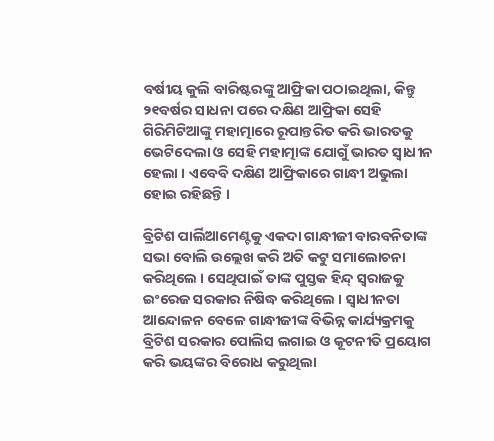ବର୍ଷୀୟ କୁଲି ବାରିଷ୍ଟରଙ୍କୁ ଆଫ୍ରିକା ପଠାଇଥିଲା, କିନ୍ତୁ ୨୧ବର୍ଷର ସାଧନା ପରେ ଦକ୍ଷିଣ ଆଫ୍ରିକା ସେହି ଗିରିମିଟିଆଙ୍କୁ ମହାତ୍ମାରେ ରୂପାନ୍ତରିତ କରି ଭାରତକୁ ଭେଟିଦେଲା ଓ ସେହି ମହାତ୍ମାଙ୍କ ଯୋଗୁଁ ଭାରତ ସ୍ୱାଧୀନ ହେଲା । ଏବେବି ଦକ୍ଷିଣ ଆଫ୍ରିକାରେ ଗାନ୍ଧୀ ଅଭୁଲା ହୋଇ ରହିଛନ୍ତି ।

ବ୍ରିଟିଶ ପାର୍ଲିଆମେଣ୍ଟକୁ ଏକଦା ଗାନ୍ଧୀଜୀ ବାରବନିତାଙ୍କ ସଭା ବୋଲି ଉଲ୍ଲେଖ କରି ଅତି କଟୁ ସମାଲୋଚନା କରିଥିଲେ । ସେଥିପାଇଁ ତାଙ୍କ ପୁସ୍ତକ ହିନ୍ଦ୍‍ ସ୍ୱରାଜକୁ ଇଂରେଜ ସରକାର ନିଷିଦ୍ଧ କରିଥିଲେ । ସ୍ୱାଧୀନତା ଆନ୍ଦୋଳନ ବେଳେ ଗାନ୍ଧୀଜୀଙ୍କ ବିଭିନ୍ନ କାର୍ଯ୍ୟକ୍ରମକୁ ବ୍ରିଟିଶ ସରକାର ପୋଲିସ ଲଗାଇ ଓ କୂଟନୀତି ପ୍ରୟୋଗ କରି ଭୟଙ୍କର ବିରୋଧ କରୁଥିଲା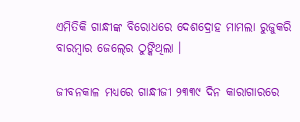ଏମିତିକି ଗାନ୍ଧୀଙ୍କ ବିରୋଧରେ ଦେଶଦ୍ରୋହ ମାମଲା ରୁଜୁକରି ବାରମ୍ବାର ଜେଲ୍‍ରେ ଠୁଙ୍କିଥିଲା ।

ଜୀବନକାଳ ମଧ୍ୟରେ ଗାନ୍ଧୀଜୀ ୨୩୩୯ ଦିନ କାରାଗାରରେ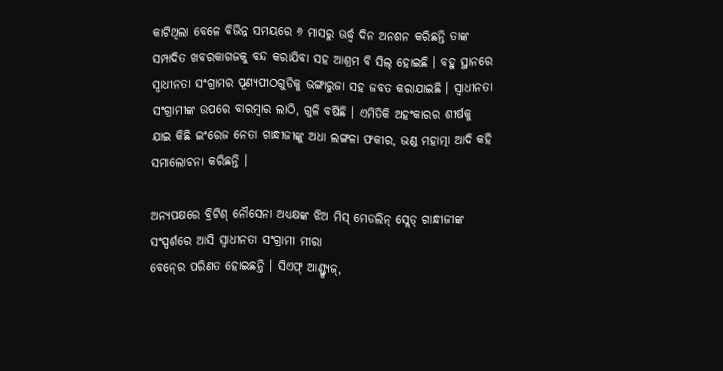କାଟିଥିଲା ବେଳେ ବିଭିନ୍ନ ସମୟରେ ୬ ମାସରୁ ଊର୍ଦ୍ଧ୍ୱ ଦିନ ଅନଶନ କରିଛନ୍ତି ତାଙ୍କ ସମ୍ପାଦିତ ଖବରକାଗଜକୁ ବନ୍ଦ କରାଯିବା ସହ ଆଶ୍ରମ ବି ସିଲ୍‍ ହୋଇଛି । ବହୁ ସ୍ଥାନରେ ସ୍ୱାଧୀନତା ସଂଗ୍ରାମର ପୂଣ୍ୟପୀଠଗୁଡିକୁ ଭଙ୍ଗାରୁଜା ସହ ଜବତ କରାଯାଇଛି । ସ୍ୱାଧୀନତା ସଂଗ୍ରାମୀଙ୍କ ଉପରେ ବାରମ୍ବାର ଲାଠି, ଗୁଳି ବର୍ଷିଛି । ଏମିତିକି ଅହଂକାରର ଶୀର୍ଷକୁ ଯାଇ କିଛି ଇଂରେଜ ନେତା ଗାନ୍ଧୀଜୀଙ୍କୁ ଅଧା ଲଙ୍ଗଳା ଫକୀର, ଭଣ୍ଡ ମହାତ୍ମା ଆଦି କହି ସମାଲୋଚନା କରିଛନ୍ତି ।

ଅନ୍ୟପକ୍ଷରେ ବ୍ରିଟିଶ୍‍ ନୌସେନା ଅଧ୍ୟକ୍ଷଙ୍କ ଝିଅ ମିସ୍‍ ମେଡଲିନ୍‍ ସ୍ଲେଡ୍‍ ଗାନ୍ଧୀଜୀଙ୍କ ସଂସ୍ପର୍ଶରେ ଆସି ସ୍ୱାଧୀନତା ସଂଗ୍ରାମୀ ମୀରା
ବେନ୍‍ରେ ପରିଣତ ହୋଇଛନ୍ତି । ସିଏଫ୍‍ ଆଣ୍ଡ୍ର‌୍ୟୁଜ୍‍,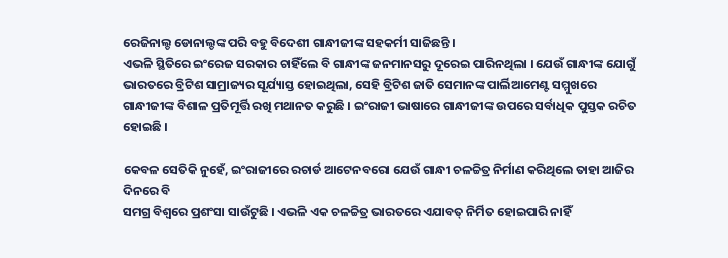ରେଜିନାଲ୍ଡ ଡୋନାଲ୍ଡଙ୍କ ପରି ବହୁ ବିଦେଶୀ ଗାନ୍ଧୀଜୀଙ୍କ ସହକର୍ମୀ ସାଜିଛନ୍ତି ।
ଏଭଳି ସ୍ଥିତିରେ ଇଂରେଜ ସରକାର ଚାହିଁଲେ ବି ଗାନ୍ଧୀଙ୍କ ଜନମାନସରୁ ଦୂରେଇ ପାରିନଥିଲା । ଯେଉଁ ଗାନ୍ଧୀଙ୍କ ଯୋଗୁଁ ଭାରତରେ ବ୍ରିଟିଶ ସାମ୍ରାଜ୍ୟର ସୂର୍ଯ୍ୟାସ୍ତ ହୋଇଥିଲା, ସେହି ବ୍ରିଟିଶ ଜାତି ସେମାନଙ୍କ ପାର୍ଲିଆମେଣ୍ଟ ସମ୍ମୁଖରେ ଗାନ୍ଧୀଜୀଙ୍କ ବିଶାଳ ପ୍ରତିମୂର୍ତ୍ତି ରଖି ମଥାନତ କରୁଛି । ଇଂରାଜୀ ଭାଷାରେ ଗାନ୍ଧୀଜୀଙ୍କ ଉପରେ ସର୍ବାଧିକ ପୁସ୍ତକ ରଚିତ ହୋଇଛି ।

କେବଳ ସେତିକି ନୁହେଁ, ଇଂରାଜୀରେ ରଚାର୍ଡ ଆଟେନବରୋ ଯେଉଁ ଗାନ୍ଧୀ ଚଳଚ୍ଚିତ୍ର ନିର୍ମାଣ କରିଥିଲେ ତାହା ଆଜିର ଦିନରେ ବି
ସମଗ୍ର ବିଶ୍ୱରେ ପ୍ରଶଂସା ସାଉଁଟୁଛି । ଏଭଳି ଏକ ଚଳଚ୍ଚିତ୍ର ଭାରତରେ ଏଯାବତ୍‍ ନିର୍ମିତ ହୋଇପାରି ନାହିଁ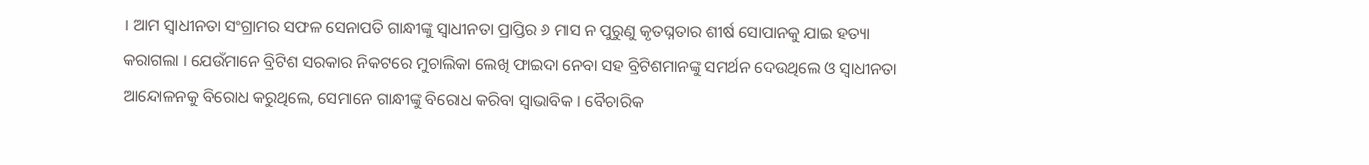। ଆମ ସ୍ୱାଧୀନତା ସଂଗ୍ରାମର ସଫଳ ସେନାପତି ଗାନ୍ଧୀଙ୍କୁ ସ୍ୱାଧୀନତା ପ୍ରାପ୍ତିର ୬ ମାସ ନ ପୁରୁଣୁ କୃତଘ୍ନତାର ଶୀର୍ଷ ସୋପାନକୁ ଯାଇ ହତ୍ୟା କରାଗଲା । ଯେଉଁମାନେ ବ୍ରିଟିଶ ସରକାର ନିକଟରେ ମୁଚାଲିକା ଲେଖି ଫାଇଦା ନେବା ସହ ବ୍ରିଟିଶମାନଙ୍କୁ ସମର୍ଥନ ଦେଉଥିଲେ ଓ ସ୍ୱାଧୀନତା ଆନ୍ଦୋଳନକୁ ବିରୋଧ କରୁଥିଲେ, ସେମାନେ ଗାନ୍ଧୀଙ୍କୁ ବିରୋଧ କରିବା ସ୍ୱାଭାବିକ । ବୈଚାରିକ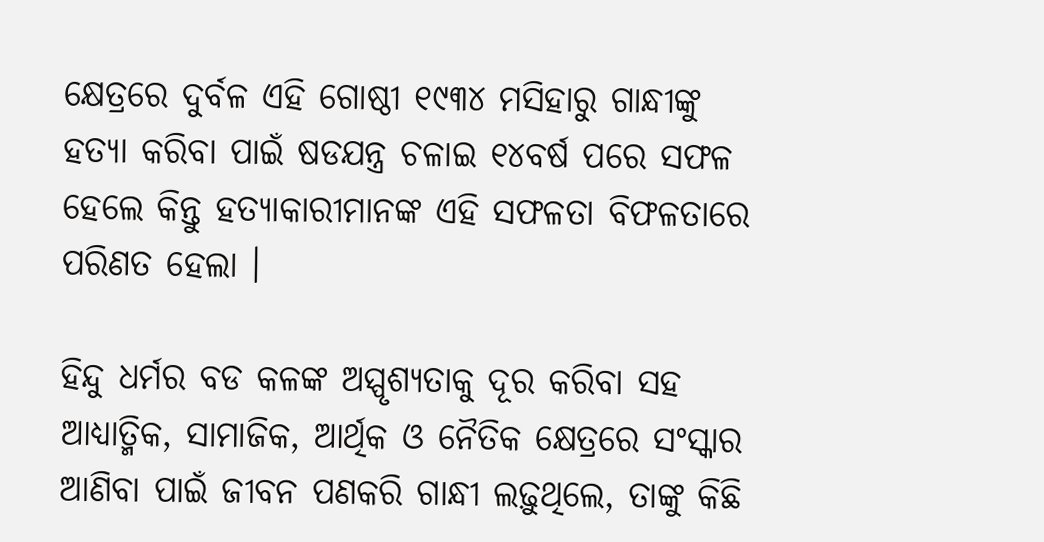କ୍ଷେତ୍ରରେ ଦୁର୍ବଳ ଏହି ଗୋଷ୍ଠୀ ୧୯୩୪ ମସିହାରୁ ଗାନ୍ଧୀଙ୍କୁ ହତ୍ୟା କରିବା ପାଇଁ ଷଡଯନ୍ତ୍ର ଚଳାଇ ୧୪ବର୍ଷ ପରେ ସଫଳ ହେଲେ କିନ୍ତୁ ହତ୍ୟାକାରୀମାନଙ୍କ ଏହି ସଫଳତା ବିଫଳତାରେ ପରିଣତ ହେଲା ।

ହିନ୍ଦୁ ଧର୍ମର ବଡ କଳଙ୍କ ଅସ୍ପୃଶ୍ୟତାକୁ ଦୂର କରିବା ସହ ଆଧ୍ୟାତ୍ମିକ, ସାମାଜିକ, ଆର୍ଥିକ ଓ ନୈତିକ କ୍ଷେତ୍ରରେ ସଂସ୍କାର ଆଣିବା ପାଇଁ ଜୀବନ ପଣକରି ଗାନ୍ଧୀ ଲଢ଼ୁଥିଲେ, ତାଙ୍କୁ କିଛି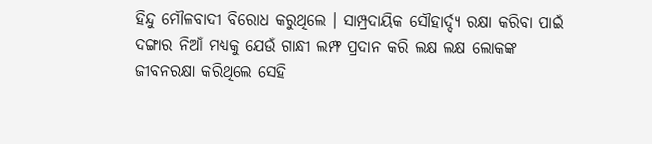ହିନ୍ଦୁ ମୌଳବାଦୀ ବିରୋଧ କରୁଥିଲେ । ସାମ୍ପ୍ରଦାୟିକ ସୌହାର୍ଦ୍ଦ୍ୟ ରକ୍ଷା କରିବା ପାଇଁ ଦଙ୍ଗାର ନିଆଁ ମଧ୍ୟକୁ ଯେଉଁ ଗାନ୍ଧୀ ଲମ୍ଫ ପ୍ରଦାନ କରି ଲକ୍ଷ ଲକ୍ଷ ଲୋକଙ୍କ ଜୀବନରକ୍ଷା କରିଥିଲେ ସେହି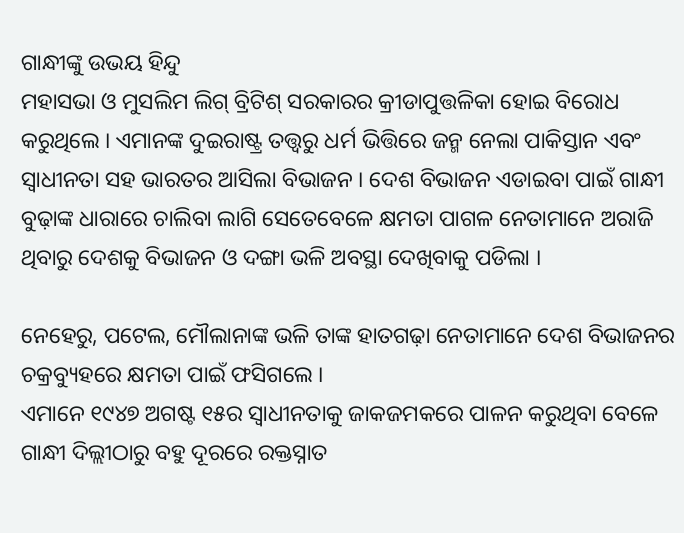ଗାନ୍ଧୀଙ୍କୁ ଉଭୟ ହିନ୍ଦୁ
ମହାସଭା ଓ ମୁସଲିମ ଲିଗ୍‍ ବ୍ରିଟିଶ୍‍ ସରକାରର କ୍ରୀଡାପୁତ୍ତଳିକା ହୋଇ ବିରୋଧ କରୁଥିଲେ । ଏମାନଙ୍କ ଦୁଇରାଷ୍ଟ୍ର ତତ୍ତ୍ୱରୁ ଧର୍ମ ଭିତ୍ତିରେ ଜନ୍ମ ନେଲା ପାକିସ୍ତାନ ଏବଂ ସ୍ୱାଧୀନତା ସହ ଭାରତର ଆସିଲା ବିଭାଜନ । ଦେଶ ବିଭାଜନ ଏଡାଇବା ପାଇଁ ଗାନ୍ଧୀ ବୁଢ଼ାଙ୍କ ଧାରାରେ ଚାଲିବା ଲାଗି ସେତେବେଳେ କ୍ଷମତା ପାଗଳ ନେତାମାନେ ଅରାଜି ଥିବାରୁ ଦେଶକୁ ବିଭାଜନ ଓ ଦଙ୍ଗା ଭଳି ଅବସ୍ଥା ଦେଖିବାକୁ ପଡିଲା ।

ନେହେରୁ, ପଟେଲ, ମୌଲାନାଙ୍କ ଭଳି ତାଙ୍କ ହାତଗଢ଼ା ନେତାମାନେ ଦେଶ ବିଭାଜନର ଚକ୍ରବ୍ୟୁହରେ କ୍ଷମତା ପାଇଁ ଫସିଗଲେ ।
ଏମାନେ ୧୯୪୭ ଅଗଷ୍ଟ ୧୫ର ସ୍ୱାଧୀନତାକୁ ଜାକଜମକରେ ପାଳନ କରୁଥିବା ବେଳେ ଗାନ୍ଧୀ ଦିଲ୍ଲୀଠାରୁ ବହୁ ଦୂରରେ ରକ୍ତସ୍ନାତ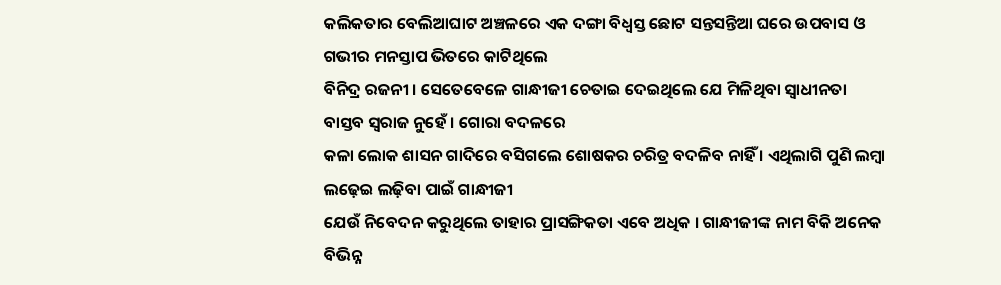କଲିକତାର ବେଲିଆଘାଟ ଅଞ୍ଚଳରେ ଏକ ଦଙ୍ଗା ବିଧ୍ୱସ୍ତ ଛୋଟ ସନ୍ତସନ୍ତିଆ ଘରେ ଉପବାସ ଓ ଗଭୀର ମନସ୍ତାପ ଭିତରେ କାଟିଥିଲେ
ବିନିଦ୍ର ରଜନୀ । ସେତେବେଳେ ଗାନ୍ଧୀଜୀ ଚେତାଇ ଦେଇଥିଲେ ଯେ ମିଳିଥିବା ସ୍ୱାଧୀନତା ବାସ୍ତବ ସ୍ୱରାଜ ନୁହେଁ । ଗୋରା ବଦଳରେ
କଳା ଲୋକ ଶାସନ ଗାଦିରେ ବସିଗଲେ ଶୋଷକର ଚରିତ୍ର ବଦଳିବ ନାହିଁ । ଏଥିଲାଗି ପୁଣି ଲମ୍ବା ଲଢ଼େଇ ଲଢ଼ିବା ପାଇଁ ଗାନ୍ଧୀଜୀ
ଯେଉଁ ନିବେଦନ କରୁଥିଲେ ତାହାର ପ୍ରାସଙ୍ଗିକତା ଏବେ ଅଧିକ । ଗାନ୍ଧୀଜୀଙ୍କ ନାମ ବିକି ଅନେକ ବିଭିନ୍ନ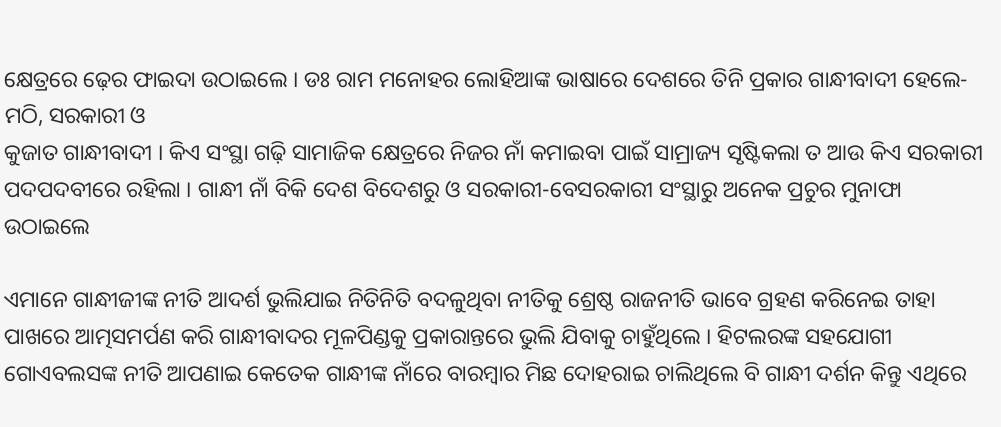କ୍ଷେତ୍ରରେ ଢ଼େର ଫାଇଦା ଉଠାଇଲେ । ଡଃ ରାମ ମନୋହର ଲୋହିଆଙ୍କ ଭାଷାରେ ଦେଶରେ ତିନି ପ୍ରକାର ଗାନ୍ଧୀବାଦୀ ହେଲେ- ମଠି, ସରକାରୀ ଓ
କୁଜାତ ଗାନ୍ଧୀବାଦୀ । କିଏ ସଂସ୍ଥା ଗଢ଼ି ସାମାଜିକ କ୍ଷେତ୍ରରେ ନିଜର ନାଁ କମାଇବା ପାଇଁ ସାମ୍ରାଜ୍ୟ ସୃଷ୍ଟିକଲା ତ ଆଉ କିଏ ସରକାରୀ ପଦପଦବୀରେ ରହିଲା । ଗାନ୍ଧୀ ନାଁ ବିକି ଦେଶ ବିଦେଶରୁ ଓ ସରକାରୀ-ବେସରକାରୀ ସଂସ୍ଥାରୁ ଅନେକ ପ୍ରଚୁର ମୁନାଫା ଉଠାଇଲେ

ଏମାନେ ଗାନ୍ଧୀଜୀଙ୍କ ନୀତି ଆଦର୍ଶ ଭୁଲିଯାଇ ନିତିନିତି ବଦଳୁଥିବା ନୀତିକୁ ଶ୍ରେଷ୍ଠ ରାଜନୀତି ଭାବେ ଗ୍ରହଣ କରିନେଇ ତାହା ପାଖରେ ଆତ୍ମସମର୍ପଣ କରି ଗାନ୍ଧୀବାଦର ମୂଳପିଣ୍ଡକୁ ପ୍ରକାରାନ୍ତରେ ଭୁଲି ଯିବାକୁ ଚାହୁଁଥିଲେ । ହିଟଲରଙ୍କ ସହଯୋଗୀ ଗୋଏବଲସଙ୍କ ନୀତି ଆପଣାଇ କେତେକ ଗାନ୍ଧୀଙ୍କ ନାଁରେ ବାରମ୍ବାର ମିଛ ଦୋହରାଇ ଚାଲିଥିଲେ ବି ଗାନ୍ଧୀ ଦର୍ଶନ କିନ୍ତୁ ଏଥିରେ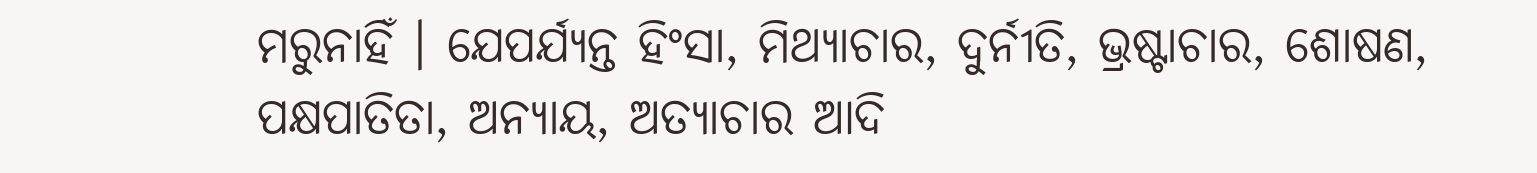ମରୁନାହିଁ । ଯେପର୍ଯ୍ୟନ୍ତ ହିଂସା, ମିଥ୍ୟାଚାର, ଦୁର୍ନୀତି, ଭ୍ରଷ୍ଟାଚାର, ଶୋଷଣ, ପକ୍ଷପାତିତା, ଅନ୍ୟାୟ, ଅତ୍ୟାଚାର ଆଦି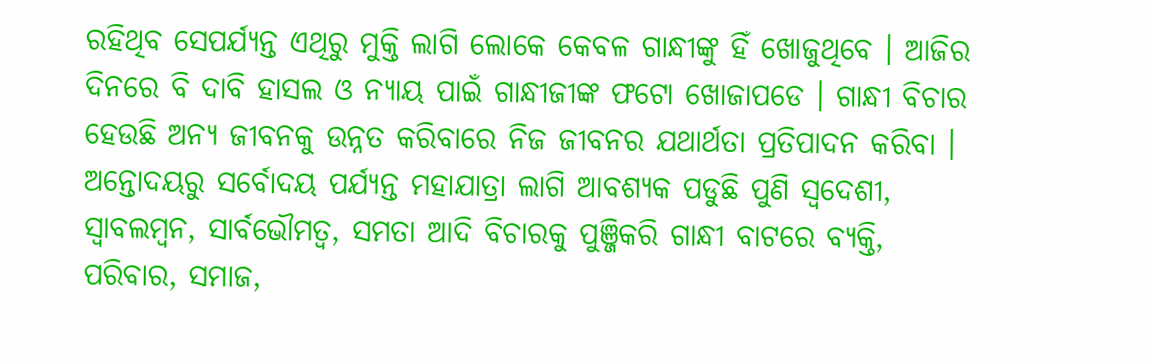ରହିଥିବ ସେପର୍ଯ୍ୟନ୍ତ ଏଥିରୁ ମୁକ୍ତି ଲାଗି ଲୋକେ କେବଳ ଗାନ୍ଧୀଙ୍କୁ ହିଁ ଖୋଜୁଥିବେ । ଆଜିର ଦିନରେ ବି ଦାବି ହାସଲ ଓ ନ୍ୟାୟ ପାଇଁ ଗାନ୍ଧୀଜୀଙ୍କ ଫଟୋ ଖୋଜାପଡେ । ଗାନ୍ଧୀ ବିଚାର ହେଉଛି ଅନ୍ୟ ଜୀବନକୁ ଉନ୍ନତ କରିବାରେ ନିଜ ଜୀବନର ଯଥାର୍ଥତା ପ୍ରତିପାଦନ କରିବା । ଅନ୍ତୋଦୟରୁ ସର୍ବୋଦୟ ପର୍ଯ୍ୟନ୍ତ ମହାଯାତ୍ରା ଲାଗି ଆବଶ୍ୟକ ପଡୁଛି ପୁଣି ସ୍ୱଦେଶୀ, ସ୍ୱାବଲମ୍ବନ, ସାର୍ବଭୌମତ୍ୱ, ସମତା ଆଦି ବିଚାରକୁ ପୁଞ୍ଜିକରି ଗାନ୍ଧୀ ବାଟରେ ବ୍ୟକ୍ତି,
ପରିବାର, ସମାଜ,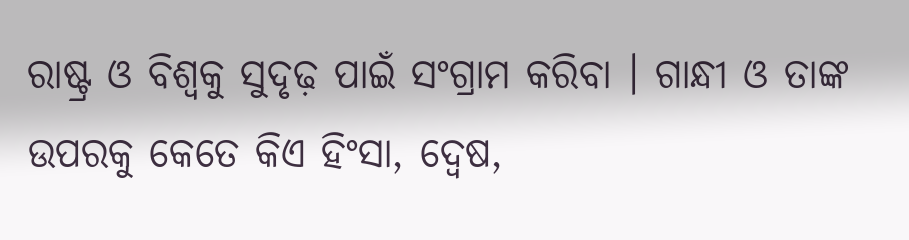ରାଷ୍ଟ୍ର ଓ ବିଶ୍ୱକୁ ସୁଦୃଢ଼ ପାଇଁ ସଂଗ୍ରାମ କରିବା । ଗାନ୍ଧୀ ଓ ତାଙ୍କ ଉପରକୁ କେତେ କିଏ ହିଂସା, ଦ୍ୱେଷ,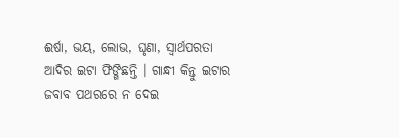ଈର୍ଷା, ଭୟ, ଲୋଭ, ଘୃଣା, ସ୍ୱାର୍ଥପରତା ଆଦିର ଇଟା ଫିଙ୍ଗିଛନ୍ତି । ଗାନ୍ଧୀ କିନ୍ତୁ ଇଟାର ଜବାବ ପଥରରେ ନ ଦେଇ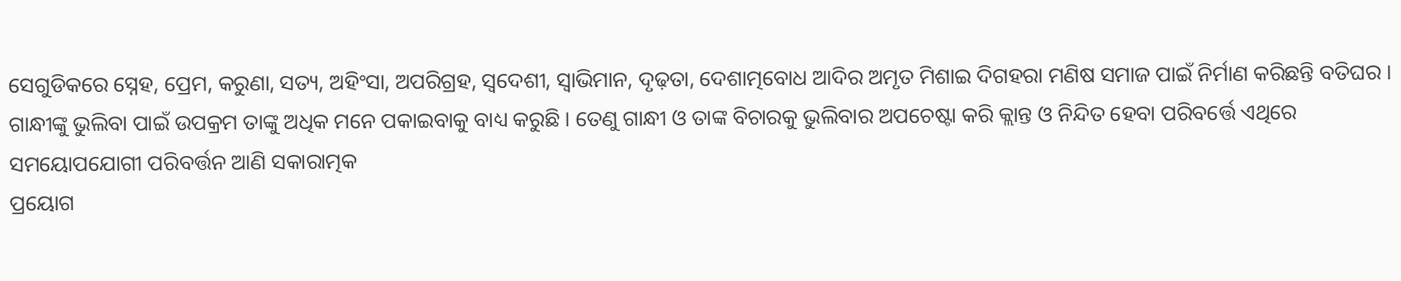ସେଗୁଡିକରେ ସ୍ନେହ, ପ୍ରେମ, କରୁଣା, ସତ୍ୟ, ଅହିଂସା, ଅପରିଗ୍ରହ, ସ୍ୱଦେଶୀ, ସ୍ୱାଭିମାନ, ଦୃଢ଼ତା, ଦେଶାତ୍ମବୋଧ ଆଦିର ଅମୃତ ମିଶାଇ ଦିଗହରା ମଣିଷ ସମାଜ ପାଇଁ ନିର୍ମାଣ କରିଛନ୍ତି ବତିଘର । ଗାନ୍ଧୀଙ୍କୁ ଭୁଲିବା ପାଇଁ ଉପକ୍ରମ ତାଙ୍କୁ ଅଧିକ ମନେ ପକାଇବାକୁ ବାଧ୍ୟ କରୁଛି । ତେଣୁ ଗାନ୍ଧୀ ଓ ତାଙ୍କ ବିଚାରକୁ ଭୁଲିବାର ଅପଚେଷ୍ଟା କରି କ୍ଲାନ୍ତ ଓ ନିନ୍ଦିତ ହେବା ପରିବର୍ତ୍ତେ ଏଥିରେ ସମୟୋପଯୋଗୀ ପରିବର୍ତ୍ତନ ଆଣି ସକାରାତ୍ମକ
ପ୍ରୟୋଗ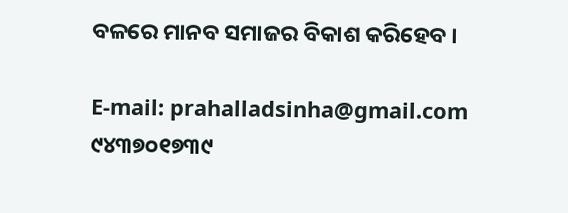ବଳରେ ମାନବ ସମାଜର ବିକାଶ କରିହେବ ।

E-mail: prahalladsinha@gmail.com
୯୪୩୭୦୧୭୩୯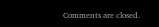Comments are closed.